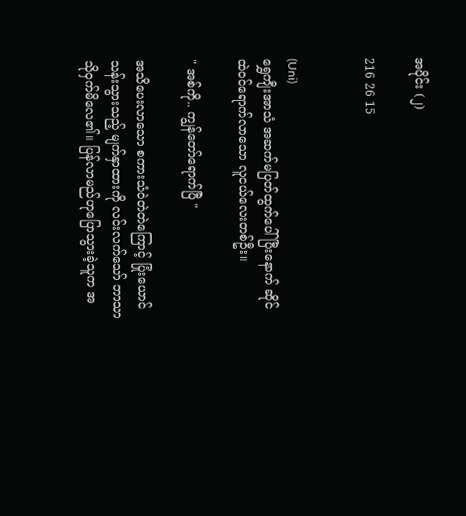အပိုင်း (၂)

216 26 15


(Uni)
ရွှေကျီးအာသံ အဆက်မပြတ်ထွက်ပေါ်ပြီးနောက် ဆိုင်ထဲဝင်ရောက်လာသော လူငယ်လေးတစ်ဦး။

" အစ်ကို.. ကျွန်တော်ရောက်ပြီ "

အသိပေးလာသော စကားသံဝဲတဲတဲကြောင့် ပြုံးယောင်သန်းသွားသည့် မျက်နှာထားကို လင်းလက်သော် ဘာသာသိုဝှက်မိလေ၏။ ပြန်လာမည်ဟုပြောသွားခဲ့သူက အ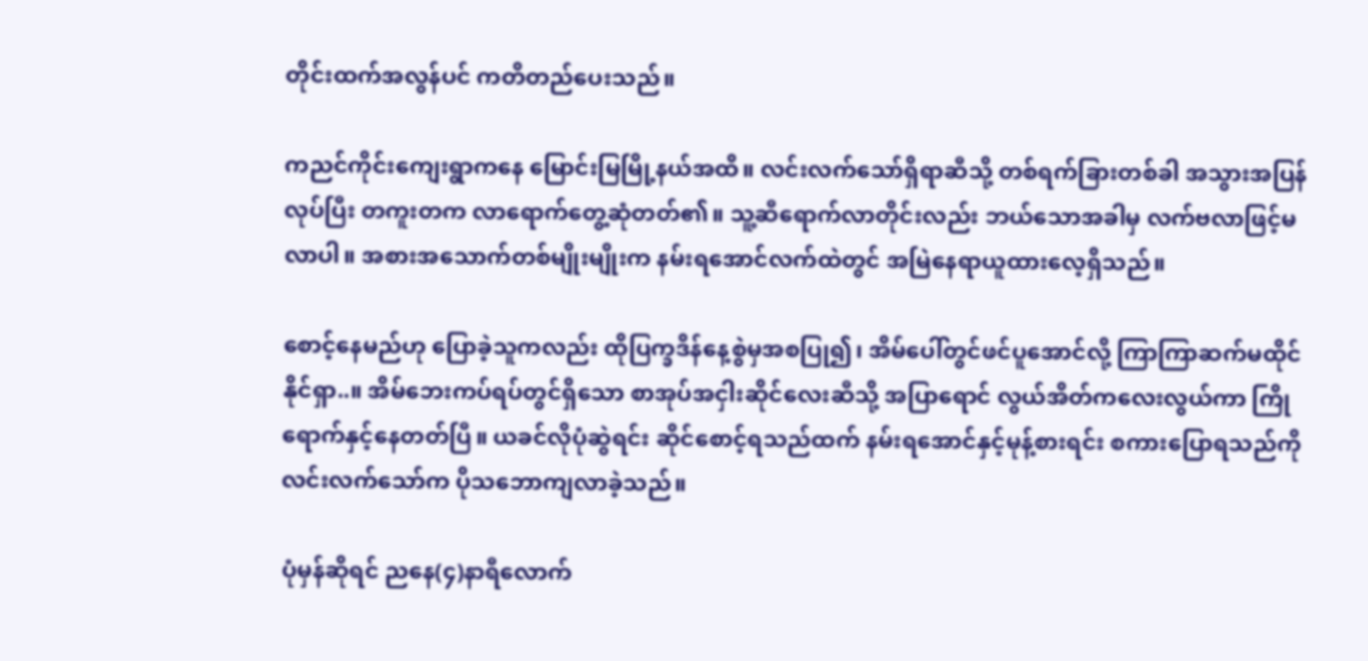တိုင်းထက်အလွန်ပင် ကတိတည်ပေးသည်။

ကညင်ကိုင်းကျေးရွာကနေ မြောင်းမြမြို့နယ်အထိ။ လင်းလက်သော်ရှိရာဆီသို့ တစ်ရက်ခြားတစ်ခါ အသွားအပြန်လုပ်ပြီး တကူးတက လာရောက်တွေ့ဆုံတတ်၏။ သူ့ဆီရောက်လာတိုင်းလည်း ဘယ်သောအခါမှ လက်ဗလာဖြင့်မလာပါ။ အစားအသောက်တစ်မျိုးမျိုးက နမ်းရအောင်လက်ထဲတွင် အမြဲနေရာယူထားလေ့ရှိသည်။

စောင့်နေမည်ဟု ပြောခဲ့သူကလည်း ထိုပြက္ခဒိန်နေ့စွဲမှအစပြု၍၊ အိမ်ပေါ်တွင်ဖင်ပူအောင်လို့ ကြာကြာဆက်မထိုင်နိုင်ရှာ..။ အိမ်ဘေးကပ်ရပ်တွင်ရှိသော စာအုပ်အငှါးဆိုင်လေးဆီသို့ အပြာရောင် လွယ်အိတ်ကလေးလွယ်ကာ ကြိုရောက်နှင့်နေတတ်ပြီ။ ယခင်လိုပုံဆွဲရင်း ဆိုင်စောင့်ရသည်ထက် နမ်းရအောင်နှင့်မုန့်စားရင်း စကားပြောရသည်ကို လင်းလက်သော်က ပိုသဘောကျလာခဲ့သည်။

ပုံမှန်ဆိုရင် ညနေ(၄)နာရီလောက်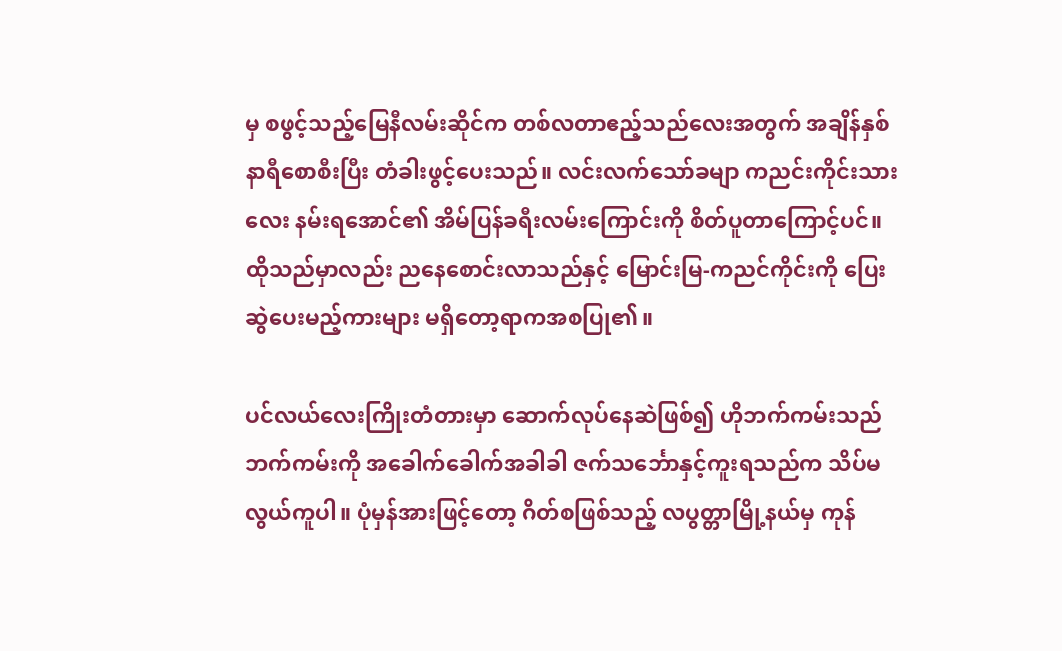မှ စဖွင့်သည့်မြေနီလမ်းဆိုင်က တစ်လတာဧည့်သည်လေးအတွက် အချိန်နှစ်
နာရီစောစီးပြီး တံခါးဖွင့်ပေးသည်။ လင်းလက်သော်ခမျာ ကညင်းကိုင်းသားလေး နမ်းရအောင်၏ အိမ်ပြန်ခရီးလမ်းကြောင်းကို စိတ်ပူတာကြောင့်ပင်။ ထိုသည်မှာလည်း ညနေစောင်းလာသည်နှင့် မြောင်းမြ-ကညင်ကိုင်းကို ပြေးဆွဲပေးမည့်ကားများ မရှိတော့ရာကအစပြု၏။

ပင်လယ်လေးကြိုးတံတားမှာ ဆောက်လုပ်နေဆဲဖြစ်၍ ဟိုဘက်ကမ်းသည်ဘက်ကမ်းကို အခေါက်ခေါက်အခါခါ ဇက်သင်္ဘောနှင့်ကူးရသည်က သိပ်မလွယ်ကူပါ။ ပုံမှန်အားဖြင့်တော့ ဂိတ်စဖြစ်သည့် လပွတ္တာမြို့နယ်မှ ကုန်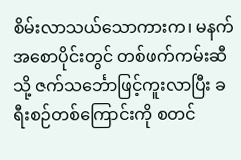စိမ်းလာသယ်သောကားက၊ မနက်အစောပိုင်းတွင် တစ်ဖက်ကမ်းဆီသို့ ဇက်သင်္ဘောဖြင့်ကူးလာပြီး ခရီးစဉ်တစ်ကြောင်းကို စတင်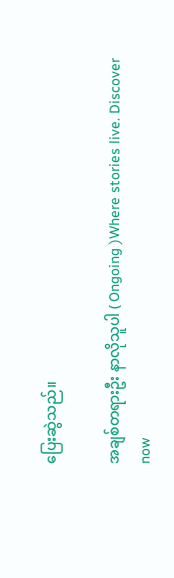ပြေးဆွဲသည်။

အချစ်တရားဦး နာလိုသူပါ ( Ongoing )Where stories live. Discover now